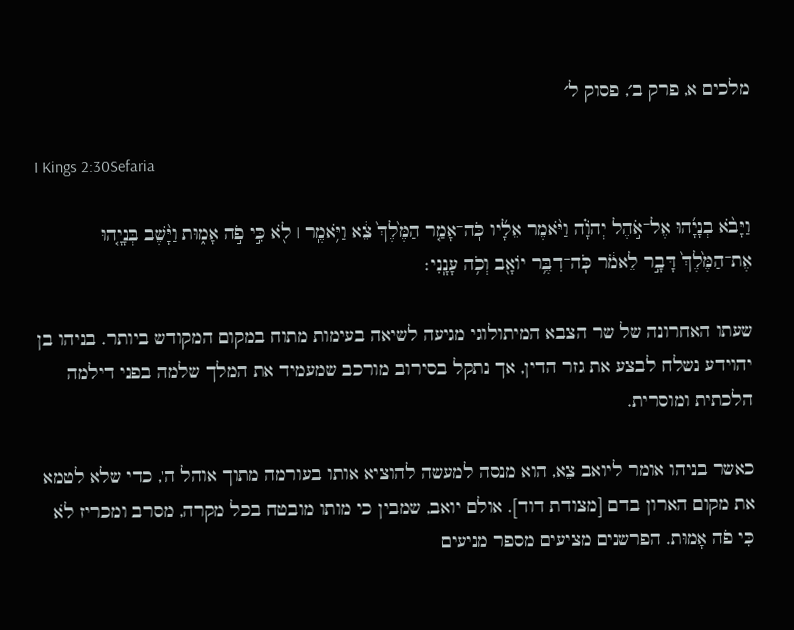מלכים א, פרק ב׳, פסוק ל׳

I Kings 2:30Sefaria

וַיָּבֹ֨א בְנָיָ֜הוּ אֶל־אֹ֣הֶל יְהֹוָ֗ה וַיֹּ֨אמֶר אֵלָ֜יו כֹּֽה־אָמַ֤ר הַמֶּ֙לֶךְ֙ צֵ֔א וַיֹּ֥אמֶֽר ׀ לֹ֖א כִּ֣י פֹ֣ה אָמ֑וּת וַיָּ֨שֶׁב בְּנָיָ֤הוּ אֶת־הַמֶּ֙לֶךְ֙ דָּבָ֣ר לֵאמֹ֔ר כֹּֽה־דִבֶּ֥ר יוֹאָ֖ב וְכֹ֥ה עָנָֽנִי׃

שעתו האחרונה של שר הצבא המיתולוגי מגיעה לשיאה בעימות מתוח במקום המקודש ביותר. בניהו בן יהוידע נשלח לבצע את גזר הדין, אך נתקל בסירוב מורכב שמעמיד את המלך שלמה בפני דילמה הלכתית ומוסרית.

כאשר בניהו אומר ליואב צֵא, הוא מנסה למעשה להוציא אותו בעורמה מתוך אוהל ה', כדי שלא לטמא את מקום הארון בדם [מצודת דוד]. אולם יואב, שמבין כי מותו מובטח בכל מקרה, מסרב ומכריז לֹא כִּי פֹה אָמוּת. הפרשנים מציעים מספר מניעים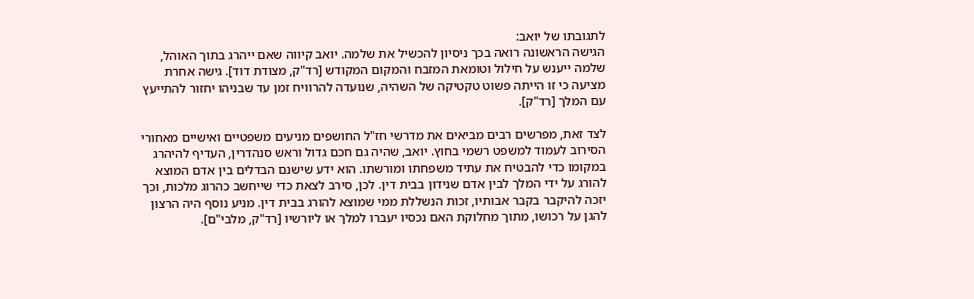לתגובתו של יואב:
הגישה הראשונה רואה בכך ניסיון להכשיל את שלמה. יואב קיווה שאם ייהרג בתוך האוהל, שלמה ייענש על חילול וטומאת המזבח והמקום המקודש [רד"ק, מצודת דוד]. גישה אחרת מציעה כי זו הייתה פשוט טקטיקה של השהיה, שנועדה להרוויח זמן עד שבניהו יחזור להתייעץ עם המלך [רד"ק].

לצד זאת, מפרשים רבים מביאים את מדרשי חז"ל החושפים מניעים משפטיים ואישיים מאחורי הסירוב לעמוד למשפט רשמי בחוץ. יואב, שהיה גם חכם גדול וראש סנהדרין, העדיף להיהרג במקומו כדי להבטיח את עתיד משפחתו ומורשתו. הוא ידע שישנם הבדלים בין אדם המוצא להורג על ידי המלך לבין אדם שנידון בבית דין. לכן, סירב לצאת כדי שייחשב כהרוג מלכות, וכך יזכה להיקבר בקבר אבותיו, זכות הנשללת ממי שמוצא להורג בבית דין. מניע נוסף היה הרצון להגן על רכושו, מתוך מחלוקת האם נכסיו יעברו למלך או ליורשיו [רד"ק, מלבי"ם].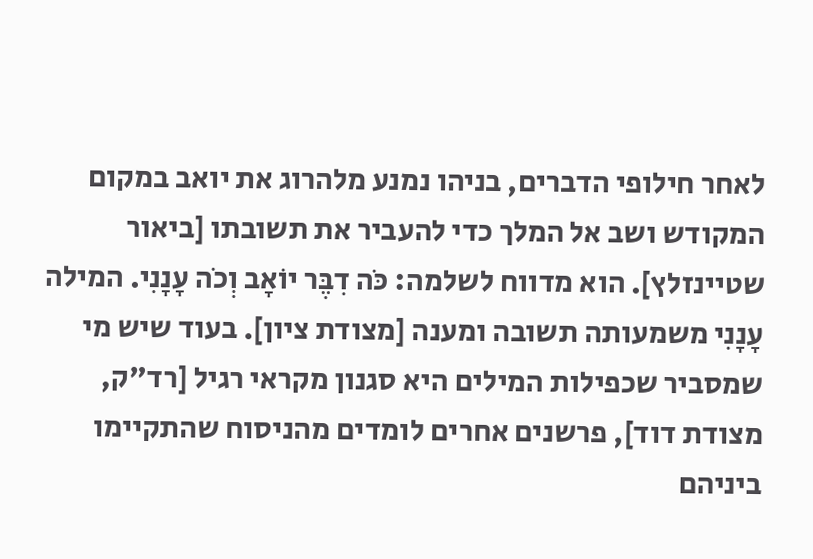לאחר חילופי הדברים, בניהו נמנע מלהרוג את יואב במקום המקודש ושב אל המלך כדי להעביר את תשובתו [ביאור שטיינזלץ]. הוא מדווח לשלמה: כֹּה דִבֶּר יוֹאָב וְכֹה עָנָנִי. המילה עָנָנִי משמעותה תשובה ומענה [מצודת ציון]. בעוד שיש מי שמסביר שכפילות המילים היא סגנון מקראי רגיל [רד"ק, מצודת דוד], פרשנים אחרים לומדים מהניסוח שהתקיימו ביניהם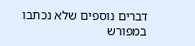דברים נוספים שלא נכתבו במפורש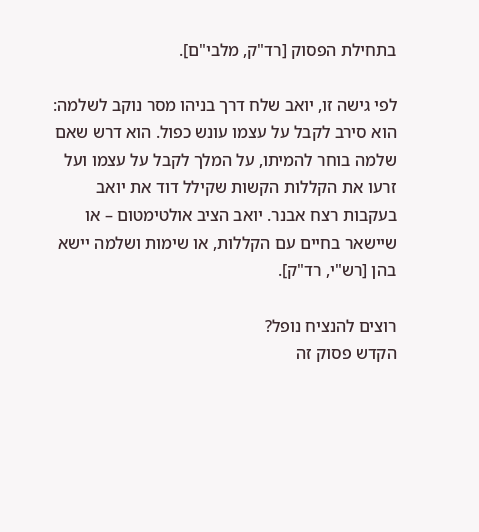בתחילת הפסוק [רד"ק, מלבי"ם].

לפי גישה זו, יואב שלח דרך בניהו מסר נוקב לשלמה: הוא סירב לקבל על עצמו עונש כפול. הוא דרש שאם שלמה בוחר להמיתו, על המלך לקבל על עצמו ועל זרעו את הקללות הקשות שקילל דוד את יואב בעקבות רצח אבנר. יואב הציב אולטימטום – או שיישאר בחיים עם הקללות, או שימות ושלמה יישא בהן [רש"י, רד"ק].

רוצים להנציח נופל?
הקדש פסוק זה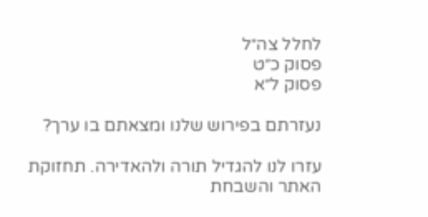לחלל צה״ל
פסוק כ״ט
פסוק ל״א

נעזרתם בפירוש שלנו ומצאתם בו ערך?

עזרו לנו להגדיל תורה ולהאדירה. תחזוקת האתר והשבחת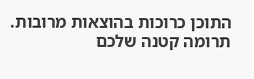התוכן כרוכות בהוצאות מרובות. תרומה קטנה שלכם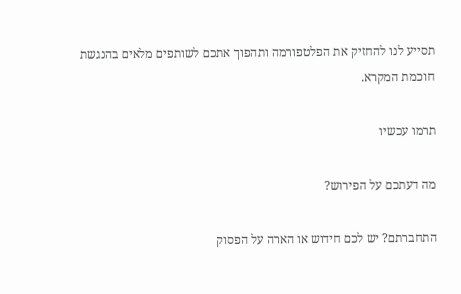תסייע לנו להחזיק את הפלטפורמה ותהפוך אתכם לשותפים מלאים בהנגשת חוכמת המקרא.

תרמו עכשיו

מה דעתכם על הפירוש?

התחברתם? יש לכם חידוש או הארה על הפסוק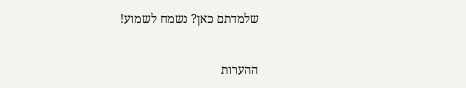שלמדתם כאן? נשמח לשמוע!

ההערות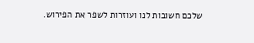שלכם חשובות לנו ועוזרות לשפר את הפירוש.